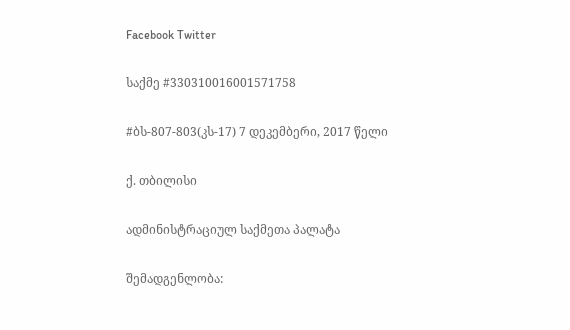Facebook Twitter

საქმე #330310016001571758

#ბს-807-803(კს-17) 7 დეკემბერი, 2017 წელი

ქ. თბილისი

ადმინისტრაციულ საქმეთა პალატა

შემადგენლობა: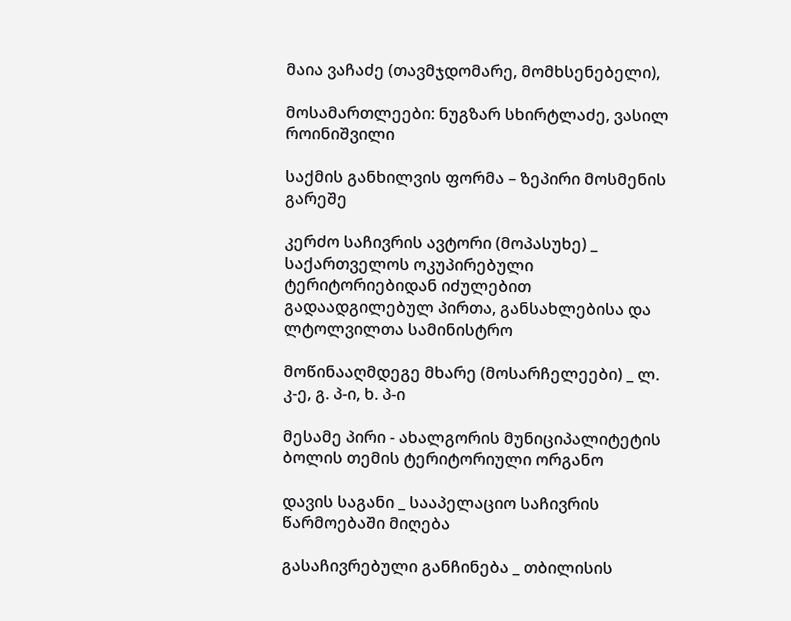მაია ვაჩაძე (თავმჯდომარე, მომხსენებელი),

მოსამართლეები: ნუგზარ სხირტლაძე, ვასილ როინიშვილი

საქმის განხილვის ფორმა – ზეპირი მოსმენის გარეშე

კერძო საჩივრის ავტორი (მოპასუხე) _ საქართველოს ოკუპირებული ტერიტორიებიდან იძულებით გადაადგილებულ პირთა, განსახლებისა და ლტოლვილთა სამინისტრო

მოწინააღმდეგე მხარე (მოსარჩელეები) _ ლ. კ-ე, გ. პ-ი, ხ. პ-ი

მესამე პირი - ახალგორის მუნიციპალიტეტის ბოლის თემის ტერიტორიული ორგანო

დავის საგანი _ სააპელაციო საჩივრის წარმოებაში მიღება

გასაჩივრებული განჩინება _ თბილისის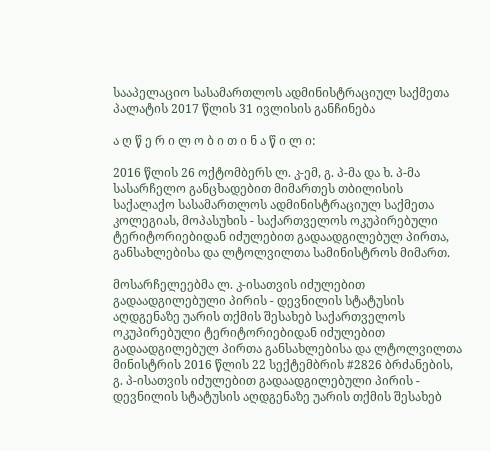სააპელაციო სასამართლოს ადმინისტრაციულ საქმეთა პალატის 2017 წლის 31 ივლისის განჩინება

ა ღ წ ე რ ი ლ ო ბ ი თ ი ნ ა წ ი ლ ი:

2016 წლის 26 ოქტომბერს ლ. კ-ემ, გ. პ-მა და ხ. პ-მა სასარჩელო განცხადებით მიმართეს თბილისის საქალაქო სასამართლოს ადმინისტრაციულ საქმეთა კოლეგიას, მოპასუხის - საქართველოს ოკუპირებული ტერიტორიებიდან იძულებით გადაადგილებულ პირთა, განსახლებისა და ლტოლვილთა სამინისტროს მიმართ.

მოსარჩელეებმა ლ. კ-ისათვის იძულებით გადაადგილებული პირის - დევნილის სტატუსის აღდგენაზე უარის თქმის შესახებ საქართველოს ოკუპირებული ტერიტორიებიდან იძულებით გადაადგილებულ პირთა განსახლებისა და ლტოლვილთა მინისტრის 2016 წლის 22 სექტემბრის #2826 ბრძანების, გ. პ-ისათვის იძულებით გადაადგილებული პირის - დევნილის სტატუსის აღდგენაზე უარის თქმის შესახებ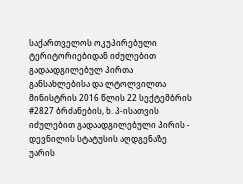საქართველოს ოკუპირებული ტერიტორიებიდან იძულებით გადაადგილებულ პირთა განსახლებისა და ლტოლვილთა მინისტრის 2016 წლის 22 სექტემბრის #2827 ბრძანების, ხ. პ-ისათვის იძულებით გადაადგილებული პირის - დევნილის სტატუსის აღდგენაზე უარის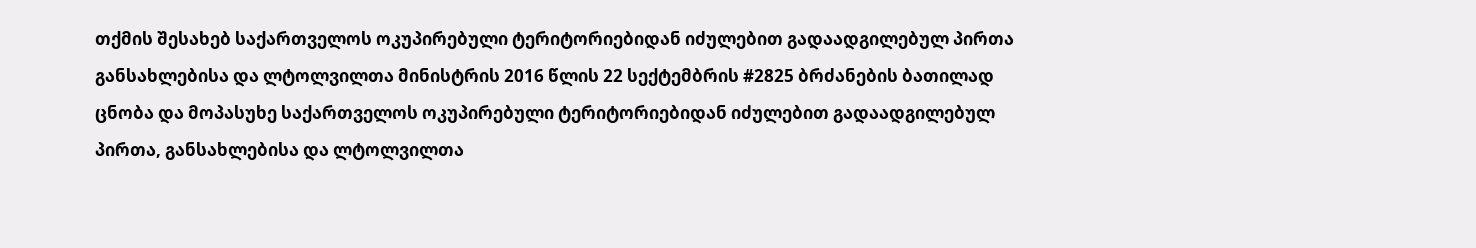თქმის შესახებ საქართველოს ოკუპირებული ტერიტორიებიდან იძულებით გადაადგილებულ პირთა განსახლებისა და ლტოლვილთა მინისტრის 2016 წლის 22 სექტემბრის #2825 ბრძანების ბათილად ცნობა და მოპასუხე საქართველოს ოკუპირებული ტერიტორიებიდან იძულებით გადაადგილებულ პირთა, განსახლებისა და ლტოლვილთა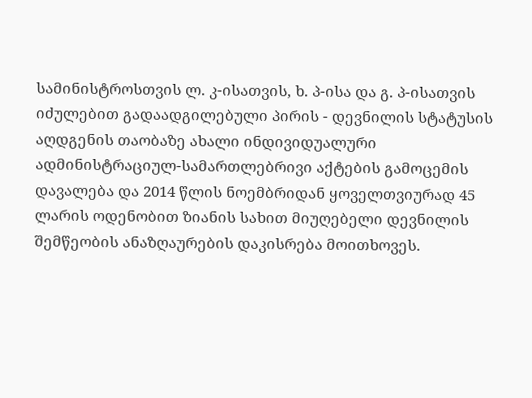სამინისტროსთვის ლ. კ-ისათვის, ხ. პ-ისა და გ. პ-ისათვის იძულებით გადაადგილებული პირის - დევნილის სტატუსის აღდგენის თაობაზე ახალი ინდივიდუალური ადმინისტრაციულ-სამართლებრივი აქტების გამოცემის დავალება და 2014 წლის ნოემბრიდან ყოველთვიურად 45 ლარის ოდენობით ზიანის სახით მიუღებელი დევნილის შემწეობის ანაზღაურების დაკისრება მოითხოვეს.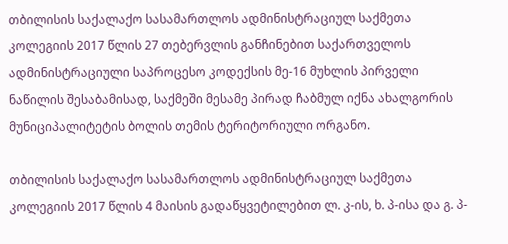თბილისის საქალაქო სასამართლოს ადმინისტრაციულ საქმეთა კოლეგიის 2017 წლის 27 თებერვლის განჩინებით საქართველოს ადმინისტრაციული საპროცესო კოდექსის მე-16 მუხლის პირველი ნაწილის შესაბამისად, საქმეში მესამე პირად ჩაბმულ იქნა ახალგორის მუნიციპალიტეტის ბოლის თემის ტერიტორიული ორგანო.

თბილისის საქალაქო სასამართლოს ადმინისტრაციულ საქმეთა კოლეგიის 2017 წლის 4 მაისის გადაწყვეტილებით ლ. კ-ის, ხ. პ-ისა და გ. პ-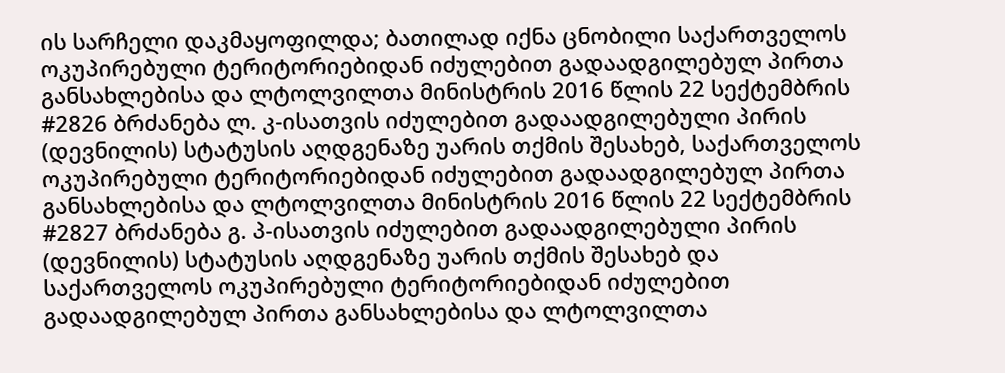ის სარჩელი დაკმაყოფილდა; ბათილად იქნა ცნობილი საქართველოს ოკუპირებული ტერიტორიებიდან იძულებით გადაადგილებულ პირთა განსახლებისა და ლტოლვილთა მინისტრის 2016 წლის 22 სექტემბრის #2826 ბრძანება ლ. კ-ისათვის იძულებით გადაადგილებული პირის (დევნილის) სტატუსის აღდგენაზე უარის თქმის შესახებ, საქართველოს ოკუპირებული ტერიტორიებიდან იძულებით გადაადგილებულ პირთა განსახლებისა და ლტოლვილთა მინისტრის 2016 წლის 22 სექტემბრის #2827 ბრძანება გ. პ-ისათვის იძულებით გადაადგილებული პირის (დევნილის) სტატუსის აღდგენაზე უარის თქმის შესახებ და საქართველოს ოკუპირებული ტერიტორიებიდან იძულებით გადაადგილებულ პირთა განსახლებისა და ლტოლვილთა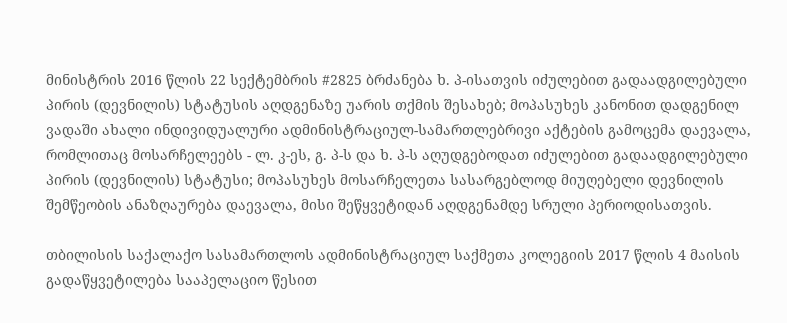მინისტრის 2016 წლის 22 სექტემბრის #2825 ბრძანება ხ. პ-ისათვის იძულებით გადაადგილებული პირის (დევნილის) სტატუსის აღდგენაზე უარის თქმის შესახებ; მოპასუხეს კანონით დადგენილ ვადაში ახალი ინდივიდუალური ადმინისტრაციულ-სამართლებრივი აქტების გამოცემა დაევალა, რომლითაც მოსარჩელეებს - ლ. კ-ეს, გ. პ-ს და ხ. პ-ს აღუდგებოდათ იძულებით გადაადგილებული პირის (დევნილის) სტატუსი; მოპასუხეს მოსარჩელეთა სასარგებლოდ მიუღებელი დევნილის შემწეობის ანაზღაურება დაევალა, მისი შეწყვეტიდან აღდგენამდე სრული პერიოდისათვის.

თბილისის საქალაქო სასამართლოს ადმინისტრაციულ საქმეთა კოლეგიის 2017 წლის 4 მაისის გადაწყვეტილება სააპელაციო წესით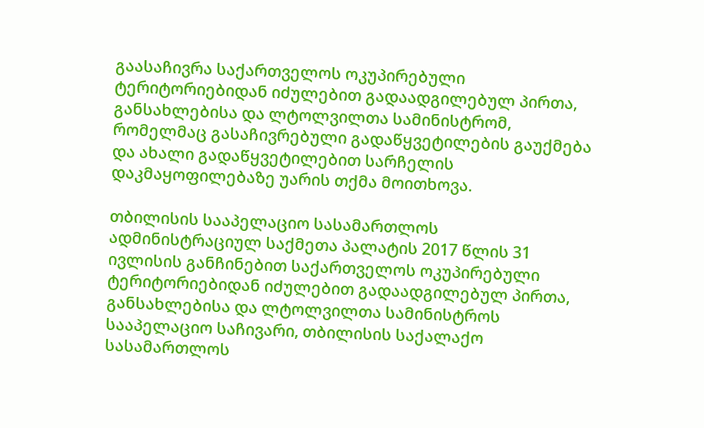გაასაჩივრა საქართველოს ოკუპირებული ტერიტორიებიდან იძულებით გადაადგილებულ პირთა, განსახლებისა და ლტოლვილთა სამინისტრომ, რომელმაც გასაჩივრებული გადაწყვეტილების გაუქმება და ახალი გადაწყვეტილებით სარჩელის დაკმაყოფილებაზე უარის თქმა მოითხოვა.

თბილისის სააპელაციო სასამართლოს ადმინისტრაციულ საქმეთა პალატის 2017 წლის 31 ივლისის განჩინებით საქართველოს ოკუპირებული ტერიტორიებიდან იძულებით გადაადგილებულ პირთა, განსახლებისა და ლტოლვილთა სამინისტროს სააპელაციო საჩივარი, თბილისის საქალაქო სასამართლოს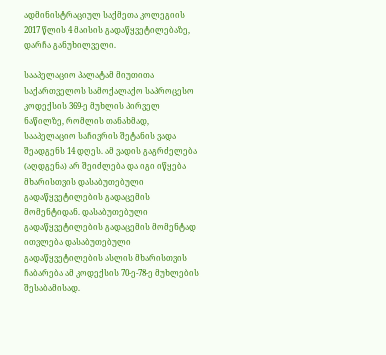ადმინისტრაციულ საქმეთა კოლეგიის 2017 წლის 4 მაისის გადაწყვეტილებაზე, დარჩა განუხილველი.

სააპელაციო პალატამ მიუთითა საქართველოს სამოქალაქო საპროცესო კოდექსის 369-ე მუხლის პირველ ნაწილზე, რომლის თანახმად, სააპელაციო საჩივრის შეტანის ვადა შეადგენს 14 დღეს. ამ ვადის გაგრძელება (აღდგენა) არ შეიძლება და იგი იწყება მხარისთვის დასაბუთებული გადაწყვეტილების გადაცემის მომენტიდან. დასაბუთებული გადაწყვეტილების გადაცემის მომენტად ითვლება დასაბუთებული გადაწყვეტილების ასლის მხარისთვის ჩაბარება ამ კოდექსის 70-ე-78-ე მუხლების შესაბამისად.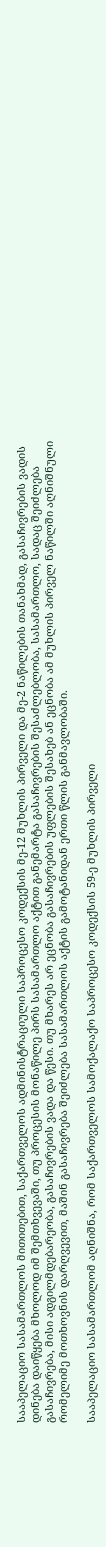სააპელაციო სასამართლოს მითითებით, საქართველოს ადმინისტრაციული საპროცესო კოდექსის მე-12 მუხლის პირველი და მე-2 ნაწილების თანახმად, გასაჩივრების ვადის დინება დაიწყება მხოლოდ იმ შემთხვევაში, თუ პროცესის მონაწილე პირს სასამართლო აქტით განემარტა გასაჩივრების შესაძლებლობა, სასამართლო, სადაც შეიძლება გასაჩივრება, მისი ადგილმდებარეობა, გასაჩივრების ვადა და წესი. თუ მხარეს არ ეცნობა გასაჩივრების უფლების შესახებ ან ეცნობა ამ მუხლის პირველ ნაწილში აღნიშნული რომელიმე მოთხოვნის დარღვევით, მაშინ გასაჩივრება შეიძლება სასამართლოს აქტის გამოტანიდან ერთი წლის განმავლობაში.

სააპელაციო სასამართლომ აღნიშნა, რომ საქართველოს სამოქალაქო საპროცესო კოდექსის 59-ე მუხლის პირველი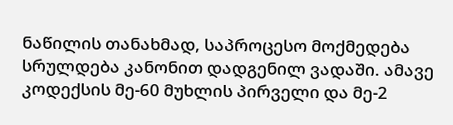ნაწილის თანახმად, საპროცესო მოქმედება სრულდება კანონით დადგენილ ვადაში. ამავე კოდექსის მე-60 მუხლის პირველი და მე-2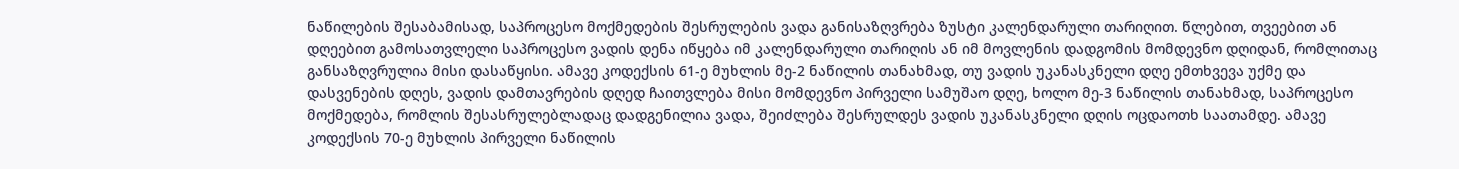ნაწილების შესაბამისად, საპროცესო მოქმედების შესრულების ვადა განისაზღვრება ზუსტი კალენდარული თარიღით. წლებით, თვეებით ან დღეებით გამოსათვლელი საპროცესო ვადის დენა იწყება იმ კალენდარული თარიღის ან იმ მოვლენის დადგომის მომდევნო დღიდან, რომლითაც განსაზღვრულია მისი დასაწყისი. ამავე კოდექსის 61-ე მუხლის მე-2 ნაწილის თანახმად, თუ ვადის უკანასკნელი დღე ემთხვევა უქმე და დასვენების დღეს, ვადის დამთავრების დღედ ჩაითვლება მისი მომდევნო პირველი სამუშაო დღე, ხოლო მე-3 ნაწილის თანახმად, საპროცესო მოქმედება, რომლის შესასრულებლადაც დადგენილია ვადა, შეიძლება შესრულდეს ვადის უკანასკნელი დღის ოცდაოთხ საათამდე. ამავე კოდექსის 70-ე მუხლის პირველი ნაწილის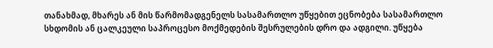თანახმად, მხარეს ან მის წარმომადგენელს სასამართლო უწყებით ეცნობება სასამართლო სხდომის ან ცალკეული საპროცესო მოქმედების შესრულების დრო და ადგილი. უწყება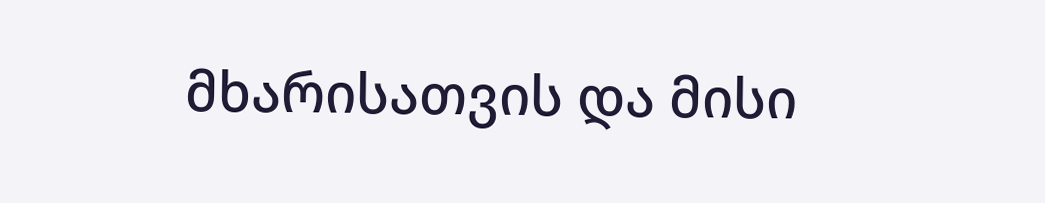მხარისათვის და მისი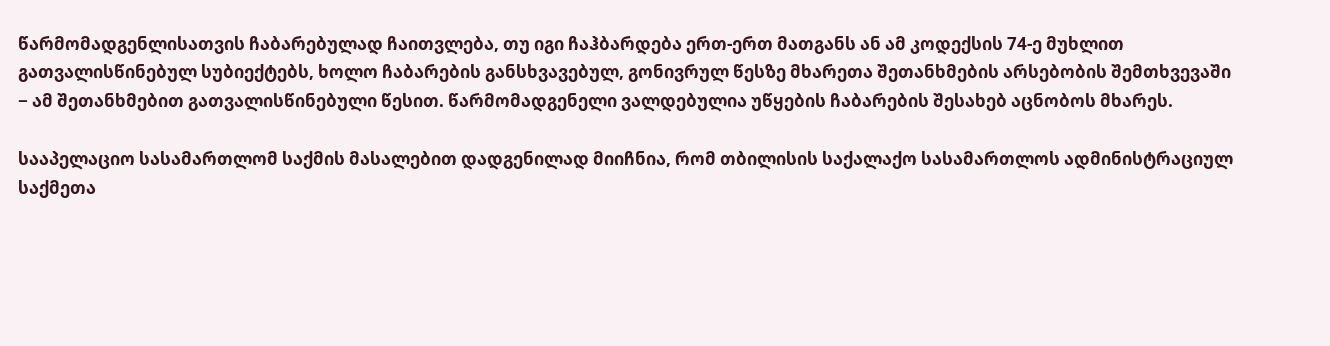წარმომადგენლისათვის ჩაბარებულად ჩაითვლება, თუ იგი ჩაჰბარდება ერთ-ერთ მათგანს ან ამ კოდექსის 74-ე მუხლით გათვალისწინებულ სუბიექტებს, ხოლო ჩაბარების განსხვავებულ, გონივრულ წესზე მხარეთა შეთანხმების არსებობის შემთხვევაში − ამ შეთანხმებით გათვალისწინებული წესით. წარმომადგენელი ვალდებულია უწყების ჩაბარების შესახებ აცნობოს მხარეს.

სააპელაციო სასამართლომ საქმის მასალებით დადგენილად მიიჩნია, რომ თბილისის საქალაქო სასამართლოს ადმინისტრაციულ საქმეთა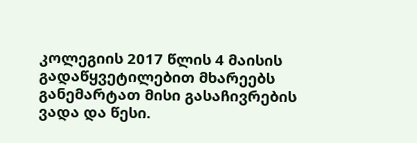კოლეგიის 2017 წლის 4 მაისის გადაწყვეტილებით მხარეებს განემარტათ მისი გასაჩივრების ვადა და წესი.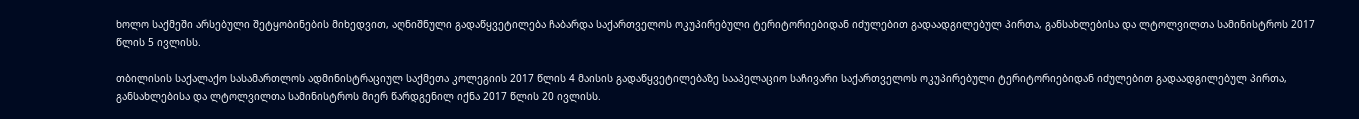ხოლო საქმეში არსებული შეტყობინების მიხედვით, აღნიშნული გადაწყვეტილება ჩაბარდა საქართველოს ოკუპირებული ტერიტორიებიდან იძულებით გადაადგილებულ პირთა, განსახლებისა და ლტოლვილთა სამინისტროს 2017 წლის 5 ივლისს.

თბილისის საქალაქო სასამართლოს ადმინისტრაციულ საქმეთა კოლეგიის 2017 წლის 4 მაისის გადაწყვეტილებაზე სააპელაციო საჩივარი საქართველოს ოკუპირებული ტერიტორიებიდან იძულებით გადაადგილებულ პირთა, განსახლებისა და ლტოლვილთა სამინისტროს მიერ წარდგენილ იქნა 2017 წლის 20 ივლისს.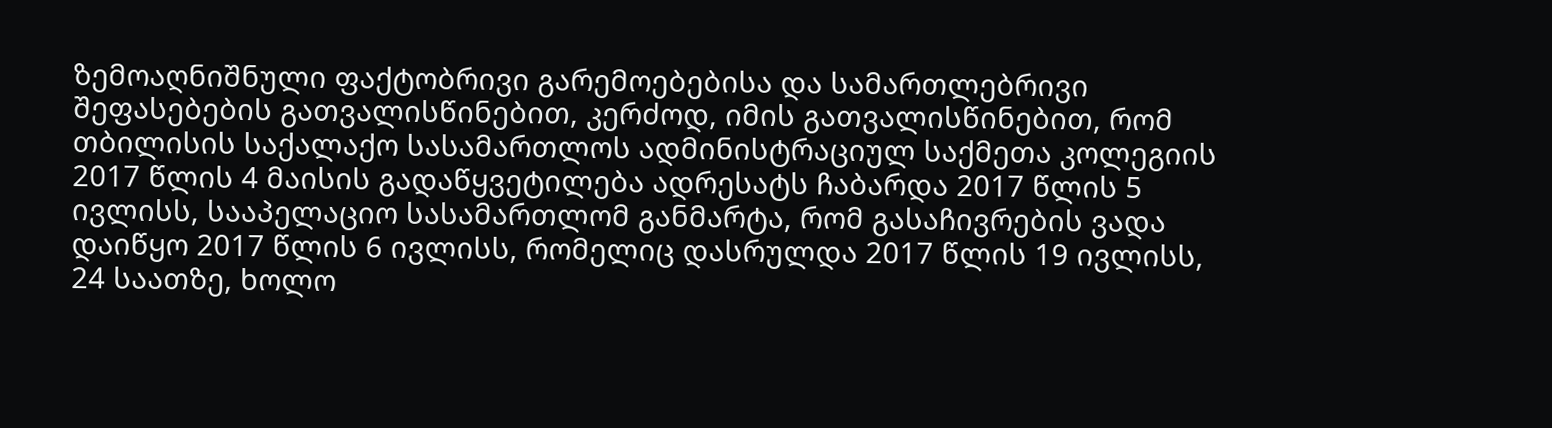ზემოაღნიშნული ფაქტობრივი გარემოებებისა და სამართლებრივი შეფასებების გათვალისწინებით, კერძოდ, იმის გათვალისწინებით, რომ თბილისის საქალაქო სასამართლოს ადმინისტრაციულ საქმეთა კოლეგიის 2017 წლის 4 მაისის გადაწყვეტილება ადრესატს ჩაბარდა 2017 წლის 5 ივლისს, სააპელაციო სასამართლომ განმარტა, რომ გასაჩივრების ვადა დაიწყო 2017 წლის 6 ივლისს, რომელიც დასრულდა 2017 წლის 19 ივლისს, 24 საათზე, ხოლო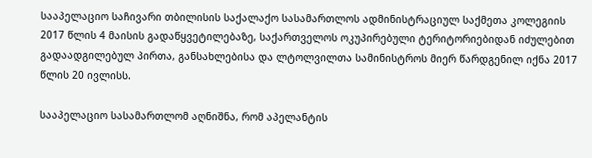სააპელაციო საჩივარი თბილისის საქალაქო სასამართლოს ადმინისტრაციულ საქმეთა კოლეგიის 2017 წლის 4 მაისის გადაწყვეტილებაზე, საქართველოს ოკუპირებული ტერიტორიებიდან იძულებით გადაადგილებულ პირთა, განსახლებისა და ლტოლვილთა სამინისტროს მიერ წარდგენილ იქნა 2017 წლის 20 ივლისს.

სააპელაციო სასამართლომ აღნიშნა, რომ აპელანტის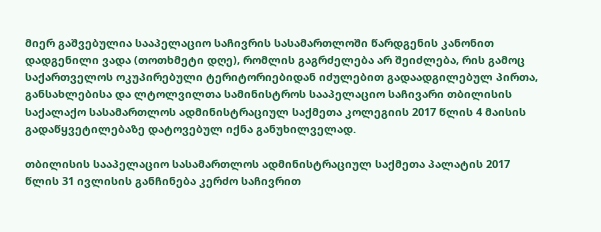მიერ გაშვებულია სააპელაციო საჩივრის სასამართლოში წარდგენის კანონით დადგენილი ვადა (თოთხმეტი დღე), რომლის გაგრძელება არ შეიძლება, რის გამოც საქართველოს ოკუპირებული ტერიტორიებიდან იძულებით გადაადგილებულ პირთა, განსახლებისა და ლტოლვილთა სამინისტროს სააპელაციო საჩივარი თბილისის საქალაქო სასამართლოს ადმინისტრაციულ საქმეთა კოლეგიის 2017 წლის 4 მაისის გადაწყვეტილებაზე დატოვებულ იქნა განუხილველად.

თბილისის სააპელაციო სასამართლოს ადმინისტრაციულ საქმეთა პალატის 2017 წლის 31 ივლისის განჩინება კერძო საჩივრით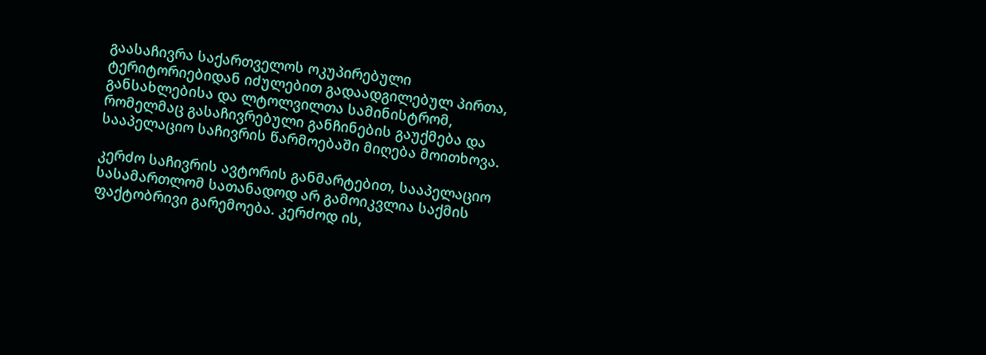გაასაჩივრა საქართველოს ოკუპირებული ტერიტორიებიდან იძულებით გადაადგილებულ პირთა, განსახლებისა და ლტოლვილთა სამინისტრომ, რომელმაც გასაჩივრებული განჩინების გაუქმება და სააპელაციო საჩივრის წარმოებაში მიღება მოითხოვა.

კერძო საჩივრის ავტორის განმარტებით, სააპელაციო სასამართლომ სათანადოდ არ გამოიკვლია საქმის ფაქტობრივი გარემოება. კერძოდ ის,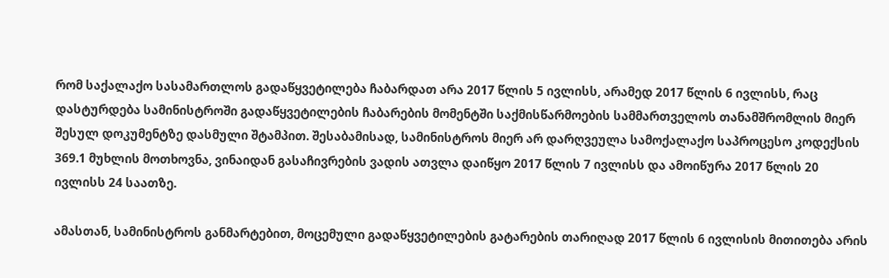რომ საქალაქო სასამართლოს გადაწყვეტილება ჩაბარდათ არა 2017 წლის 5 ივლისს, არამედ 2017 წლის 6 ივლისს, რაც დასტურდება სამინისტროში გადაწყვეტილების ჩაბარების მომენტში საქმისწარმოების სამმართველოს თანამშრომლის მიერ შესულ დოკუმენტზე დასმული შტამპით. შესაბამისად, სამინისტროს მიერ არ დარღვეულა სამოქალაქო საპროცესო კოდექსის 369.1 მუხლის მოთხოვნა, ვინაიდან გასაჩივრების ვადის ათვლა დაიწყო 2017 წლის 7 ივლისს და ამოიწურა 2017 წლის 20 ივლისს 24 საათზე.

ამასთან, სამინისტროს განმარტებით, მოცემული გადაწყვეტილების გატარების თარიღად 2017 წლის 6 ივლისის მითითება არის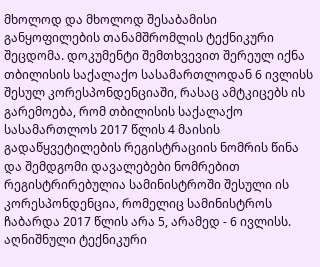მხოლოდ და მხოლოდ შესაბამისი განყოფილების თანამშრომლის ტექნიკური შეცდომა. დოკუმენტი შემთხვევით შერეულ იქნა თბილისის საქალაქო სასამართლოდან 6 ივლისს შესულ კორესპონდენციაში, რასაც ამტკიცებს ის გარემოება, რომ თბილისის საქალაქო სასამართლოს 2017 წლის 4 მაისის გადაწყვეტილების რეგისტრაციის ნომრის წინა და შემდგომი დავალებები ნომრებით რეგისტრირებულია სამინისტროში შესული ის კორესპონდენცია, რომელიც სამინისტროს ჩაბარდა 2017 წლის არა 5, არამედ - 6 ივლისს. აღნიშნული ტექნიკური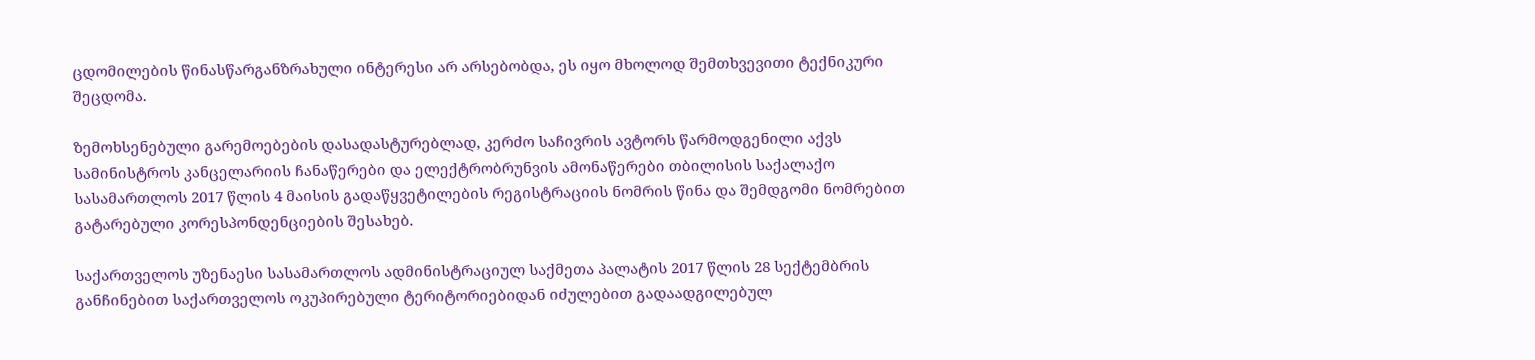ცდომილების წინასწარგანზრახული ინტერესი არ არსებობდა, ეს იყო მხოლოდ შემთხვევითი ტექნიკური შეცდომა.

ზემოხსენებული გარემოებების დასადასტურებლად, კერძო საჩივრის ავტორს წარმოდგენილი აქვს სამინისტროს კანცელარიის ჩანაწერები და ელექტრობრუნვის ამონაწერები თბილისის საქალაქო სასამართლოს 2017 წლის 4 მაისის გადაწყვეტილების რეგისტრაციის ნომრის წინა და შემდგომი ნომრებით გატარებული კორესპონდენციების შესახებ.

საქართველოს უზენაესი სასამართლოს ადმინისტრაციულ საქმეთა პალატის 2017 წლის 28 სექტემბრის განჩინებით საქართველოს ოკუპირებული ტერიტორიებიდან იძულებით გადაადგილებულ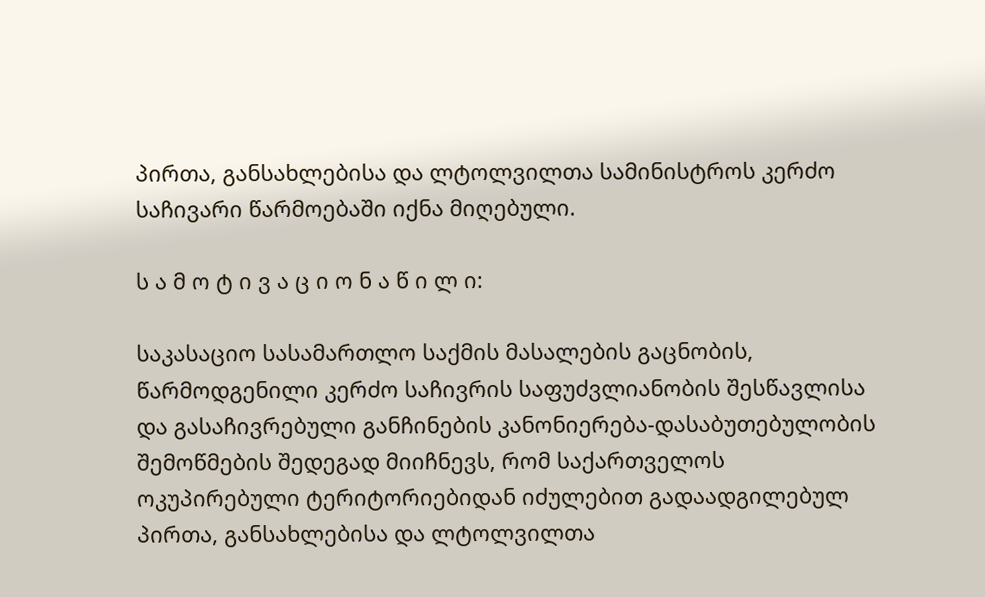პირთა, განსახლებისა და ლტოლვილთა სამინისტროს კერძო საჩივარი წარმოებაში იქნა მიღებული.

ს ა მ ო ტ ი ვ ა ც ი ო ნ ა წ ი ლ ი:

საკასაციო სასამართლო საქმის მასალების გაცნობის, წარმოდგენილი კერძო საჩივრის საფუძვლიანობის შესწავლისა და გასაჩივრებული განჩინების კანონიერება-დასაბუთებულობის შემოწმების შედეგად მიიჩნევს, რომ საქართველოს ოკუპირებული ტერიტორიებიდან იძულებით გადაადგილებულ პირთა, განსახლებისა და ლტოლვილთა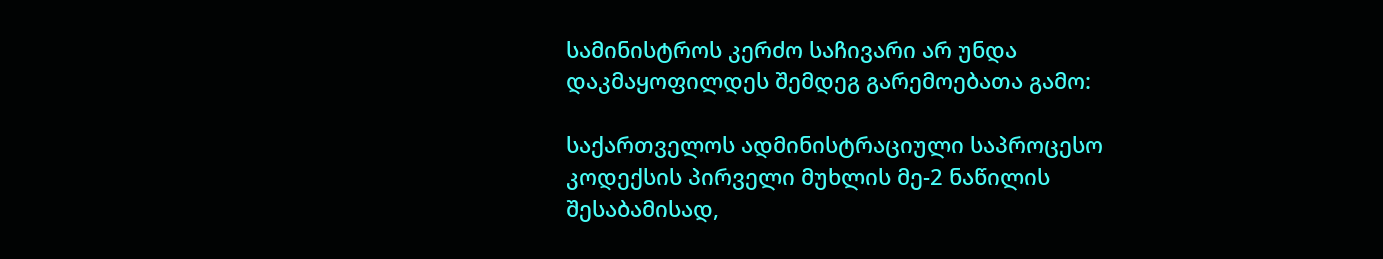სამინისტროს კერძო საჩივარი არ უნდა დაკმაყოფილდეს შემდეგ გარემოებათა გამო:

საქართველოს ადმინისტრაციული საპროცესო კოდექსის პირველი მუხლის მე-2 ნაწილის შესაბამისად,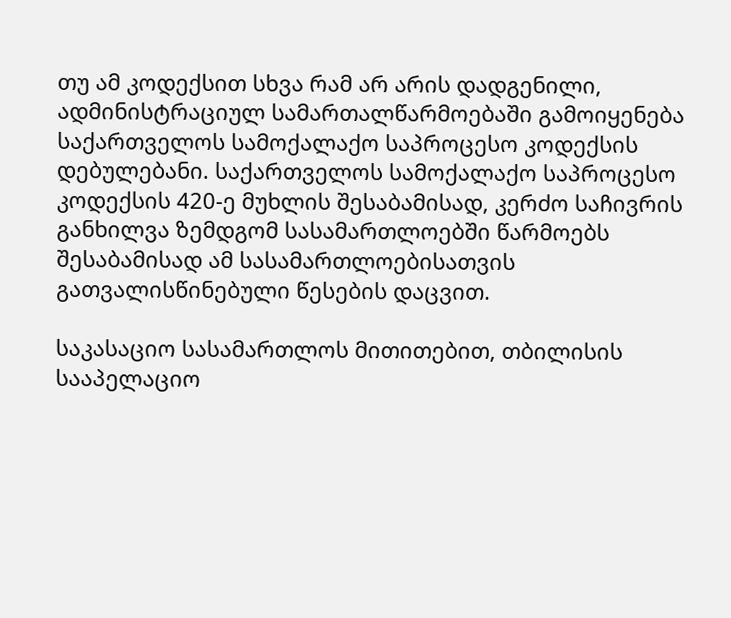თუ ამ კოდექსით სხვა რამ არ არის დადგენილი, ადმინისტრაციულ სამართალწარმოებაში გამოიყენება საქართველოს სამოქალაქო საპროცესო კოდექსის დებულებანი. საქართველოს სამოქალაქო საპროცესო კოდექსის 420-ე მუხლის შესაბამისად, კერძო საჩივრის განხილვა ზემდგომ სასამართლოებში წარმოებს შესაბამისად ამ სასამართლოებისათვის გათვალისწინებული წესების დაცვით.

საკასაციო სასამართლოს მითითებით, თბილისის სააპელაციო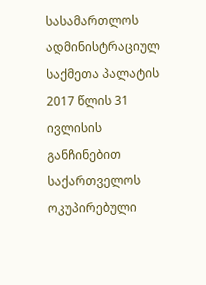სასამართლოს ადმინისტრაციულ საქმეთა პალატის 2017 წლის 31 ივლისის განჩინებით საქართველოს ოკუპირებული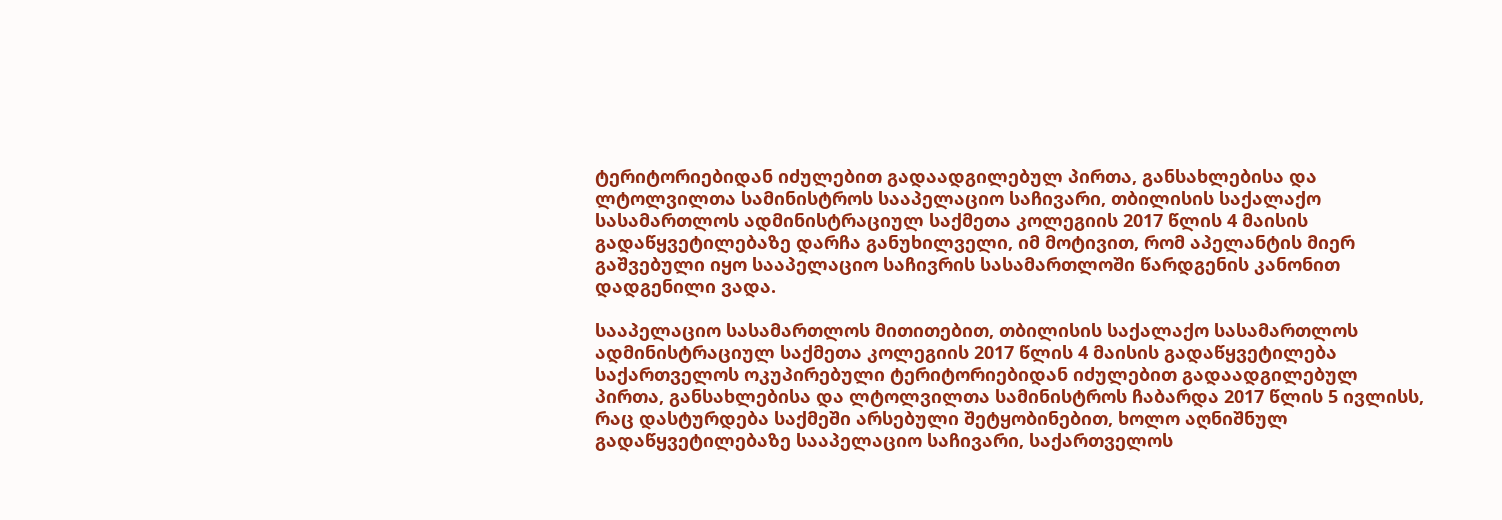ტერიტორიებიდან იძულებით გადაადგილებულ პირთა, განსახლებისა და ლტოლვილთა სამინისტროს სააპელაციო საჩივარი, თბილისის საქალაქო სასამართლოს ადმინისტრაციულ საქმეთა კოლეგიის 2017 წლის 4 მაისის გადაწყვეტილებაზე დარჩა განუხილველი, იმ მოტივით, რომ აპელანტის მიერ გაშვებული იყო სააპელაციო საჩივრის სასამართლოში წარდგენის კანონით დადგენილი ვადა.

სააპელაციო სასამართლოს მითითებით, თბილისის საქალაქო სასამართლოს ადმინისტრაციულ საქმეთა კოლეგიის 2017 წლის 4 მაისის გადაწყვეტილება საქართველოს ოკუპირებული ტერიტორიებიდან იძულებით გადაადგილებულ პირთა, განსახლებისა და ლტოლვილთა სამინისტროს ჩაბარდა 2017 წლის 5 ივლისს, რაც დასტურდება საქმეში არსებული შეტყობინებით, ხოლო აღნიშნულ გადაწყვეტილებაზე სააპელაციო საჩივარი, საქართველოს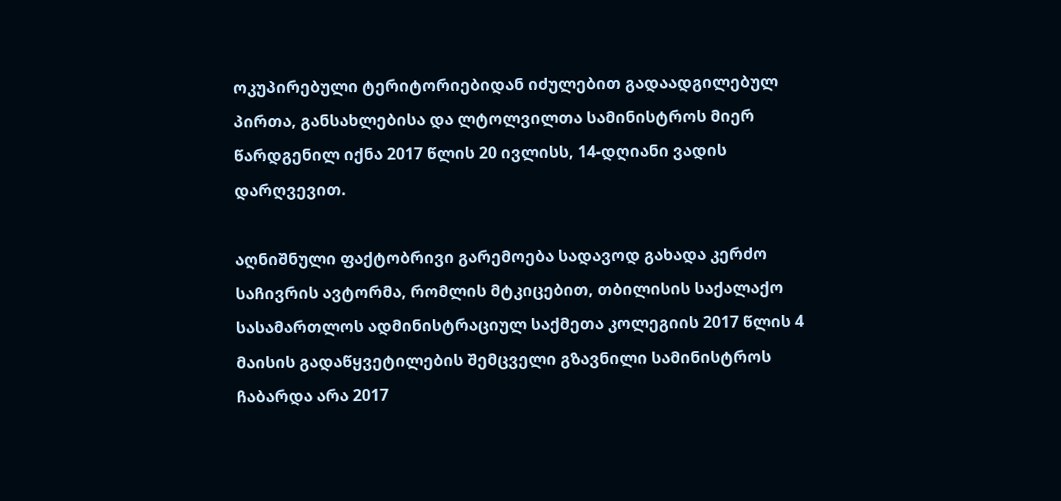ოკუპირებული ტერიტორიებიდან იძულებით გადაადგილებულ პირთა, განსახლებისა და ლტოლვილთა სამინისტროს მიერ წარდგენილ იქნა 2017 წლის 20 ივლისს, 14-დღიანი ვადის დარღვევით.

აღნიშნული ფაქტობრივი გარემოება სადავოდ გახადა კერძო საჩივრის ავტორმა, რომლის მტკიცებით, თბილისის საქალაქო სასამართლოს ადმინისტრაციულ საქმეთა კოლეგიის 2017 წლის 4 მაისის გადაწყვეტილების შემცველი გზავნილი სამინისტროს ჩაბარდა არა 2017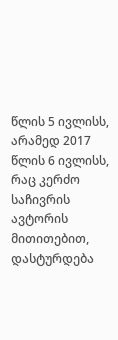წლის 5 ივლისს, არამედ 2017 წლის 6 ივლისს, რაც კერძო საჩივრის ავტორის მითითებით, დასტურდება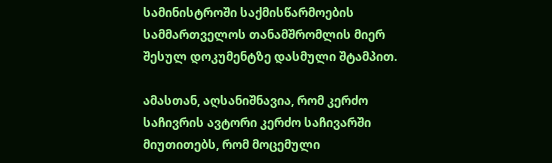სამინისტროში საქმისწარმოების სამმართველოს თანამშრომლის მიერ შესულ დოკუმენტზე დასმული შტამპით.

ამასთან, აღსანიშნავია, რომ კერძო საჩივრის ავტორი კერძო საჩივარში მიუთითებს, რომ მოცემული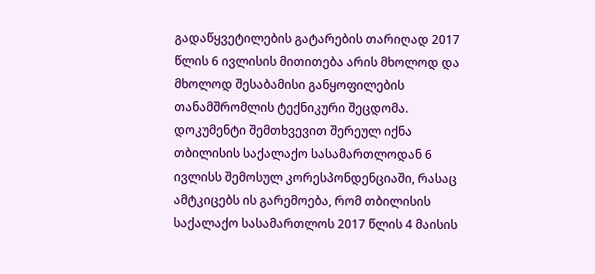გადაწყვეტილების გატარების თარიღად 2017 წლის 6 ივლისის მითითება არის მხოლოდ და მხოლოდ შესაბამისი განყოფილების თანამშრომლის ტექნიკური შეცდომა. დოკუმენტი შემთხვევით შერეულ იქნა თბილისის საქალაქო სასამართლოდან 6 ივლისს შემოსულ კორესპონდენციაში, რასაც ამტკიცებს ის გარემოება, რომ თბილისის საქალაქო სასამართლოს 2017 წლის 4 მაისის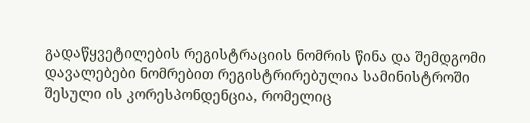გადაწყვეტილების რეგისტრაციის ნომრის წინა და შემდგომი დავალებები ნომრებით რეგისტრირებულია სამინისტროში შესული ის კორესპონდენცია, რომელიც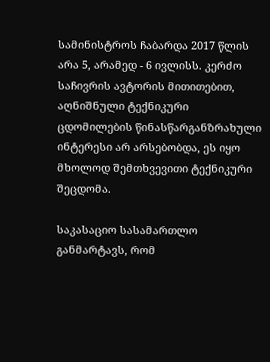სამინისტროს ჩაბარდა 2017 წლის არა 5, არამედ - 6 ივლისს. კერძო საჩივრის ავტორის მითითებით, აღნიშნული ტექნიკური ცდომილების წინასწარგანზრახული ინტერესი არ არსებობდა, ეს იყო მხოლოდ შემთხვევითი ტექნიკური შეცდომა.

საკასაციო სასამართლო განმარტავს, რომ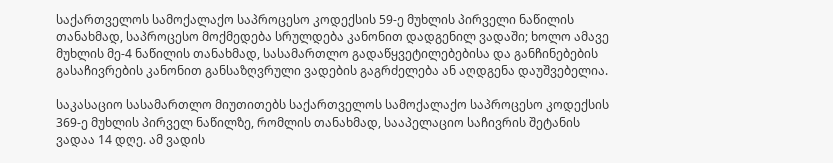საქართველოს სამოქალაქო საპროცესო კოდექსის 59-ე მუხლის პირველი ნაწილის თანახმად, საპროცესო მოქმედება სრულდება კანონით დადგენილ ვადაში; ხოლო ამავე მუხლის მე-4 ნაწილის თანახმად, სასამართლო გადაწყვეტილებებისა და განჩინებების გასაჩივრების კანონით განსაზღვრული ვადების გაგრძელება ან აღდგენა დაუშვებელია.

საკასაციო სასამართლო მიუთითებს საქართველოს სამოქალაქო საპროცესო კოდექსის 369-ე მუხლის პირველ ნაწილზე, რომლის თანახმად, სააპელაციო საჩივრის შეტანის ვადაა 14 დღე. ამ ვადის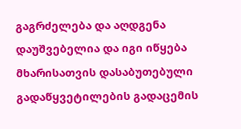გაგრძელება და აღდგენა დაუშვებელია და იგი იწყება მხარისათვის დასაბუთებული გადაწყვეტილების გადაცემის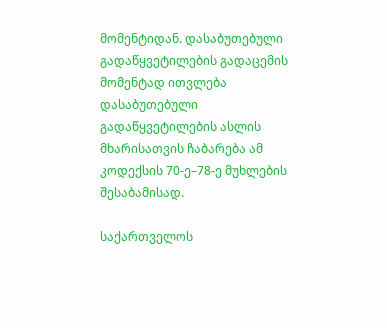მომენტიდან. დასაბუთებული გადაწყვეტილების გადაცემის მომენტად ითვლება დასაბუთებული გადაწყვეტილების ასლის მხარისათვის ჩაბარება ამ კოდექსის 70-ე–78-ე მუხლების შესაბამისად.

საქართველოს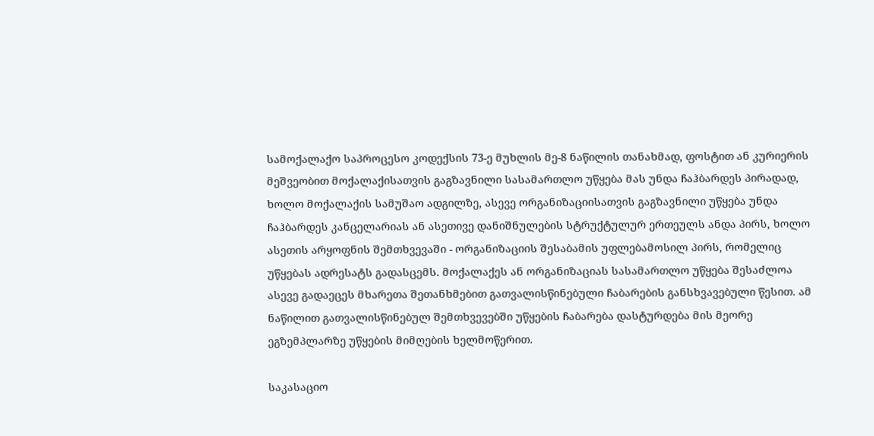სამოქალაქო საპროცესო კოდექსის 73-ე მუხლის მე-8 ნაწილის თანახმად, ფოსტით ან კურიერის მეშვეობით მოქალაქისათვის გაგზავნილი სასამართლო უწყება მას უნდა ჩაჰბარდეს პირადად, ხოლო მოქალაქის სამუშაო ადგილზე, ასევე ორგანიზაციისათვის გაგზავნილი უწყება უნდა ჩაჰბარდეს კანცელარიას ან ასეთივე დანიშნულების სტრუქტულურ ერთეულს ანდა პირს, ხოლო ასეთის არყოფნის შემთხვევაში - ორგანიზაციის შესაბამის უფლებამოსილ პირს, რომელიც უწყებას ადრესატს გადასცემს. მოქალაქეს ან ორგანიზაციას სასამართლო უწყება შესაძლოა ასევე გადაეცეს მხარეთა შეთანხმებით გათვალისწინებული ჩაბარების განსხვავებული წესით. ამ ნაწილით გათვალისწინებულ შემთხვევებში უწყების ჩაბარება დასტურდება მის მეორე ეგზემპლარზე უწყების მიმღების ხელმოწერით.

საკასაციო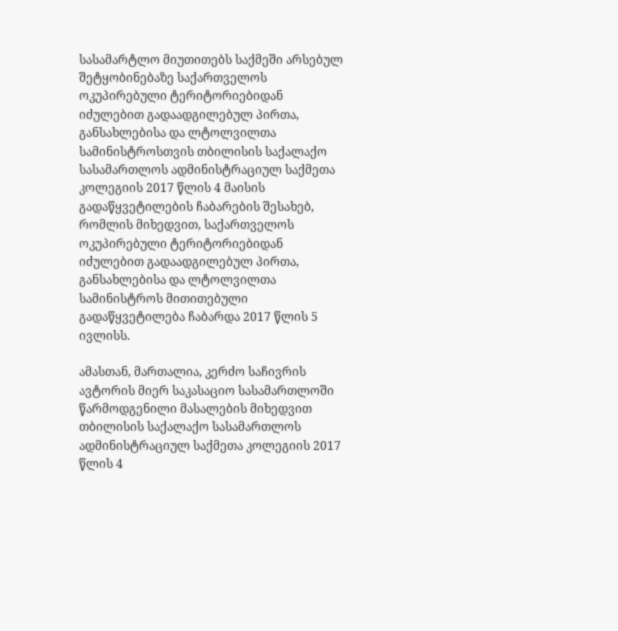სასამარტლო მიუთითებს საქმეში არსებულ შეტყობინებაზე საქართველოს ოკუპირებული ტერიტორიებიდან იძულებით გადაადგილებულ პირთა, განსახლებისა და ლტოლვილთა სამინისტროსთვის თბილისის საქალაქო სასამართლოს ადმინისტრაციულ საქმეთა კოლეგიის 2017 წლის 4 მაისის გადაწყვეტილების ჩაბარების შესახებ, რომლის მიხედვით, საქართველოს ოკუპირებული ტერიტორიებიდან იძულებით გადაადგილებულ პირთა, განსახლებისა და ლტოლვილთა სამინისტროს მითითებული გადაწყვეტილება ჩაბარდა 2017 წლის 5 ივლისს.

ამასთან, მართალია, კერძო საჩივრის ავტორის მიერ საკასაციო სასამართლოში წარმოდგენილი მასალების მიხედვით თბილისის საქალაქო სასამართლოს ადმინისტრაციულ საქმეთა კოლეგიის 2017 წლის 4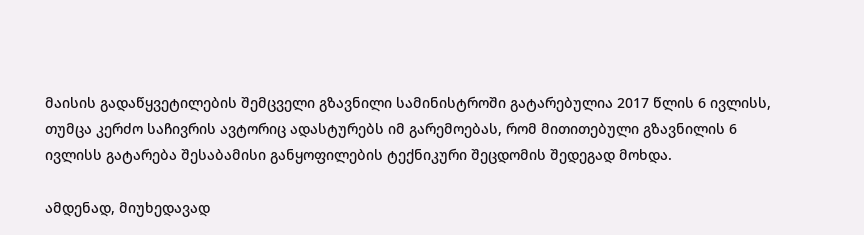მაისის გადაწყვეტილების შემცველი გზავნილი სამინისტროში გატარებულია 2017 წლის 6 ივლისს, თუმცა კერძო საჩივრის ავტორიც ადასტურებს იმ გარემოებას, რომ მითითებული გზავნილის 6 ივლისს გატარება შესაბამისი განყოფილების ტექნიკური შეცდომის შედეგად მოხდა.

ამდენად, მიუხედავად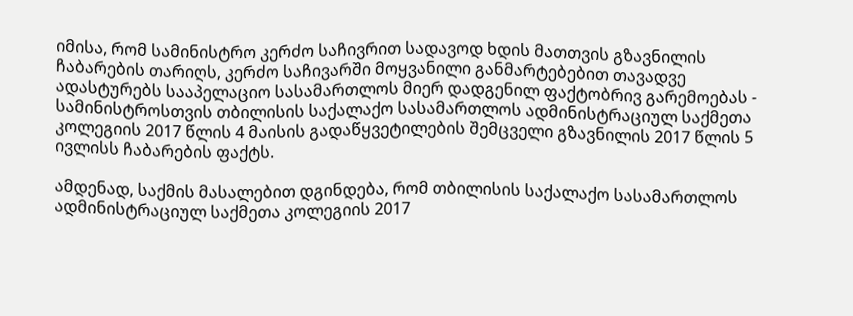იმისა, რომ სამინისტრო კერძო საჩივრით სადავოდ ხდის მათთვის გზავნილის ჩაბარების თარიღს, კერძო საჩივარში მოყვანილი განმარტებებით თავადვე ადასტურებს სააპელაციო სასამართლოს მიერ დადგენილ ფაქტობრივ გარემოებას - სამინისტროსთვის თბილისის საქალაქო სასამართლოს ადმინისტრაციულ საქმეთა კოლეგიის 2017 წლის 4 მაისის გადაწყვეტილების შემცველი გზავნილის 2017 წლის 5 ივლისს ჩაბარების ფაქტს.

ამდენად, საქმის მასალებით დგინდება, რომ თბილისის საქალაქო სასამართლოს ადმინისტრაციულ საქმეთა კოლეგიის 2017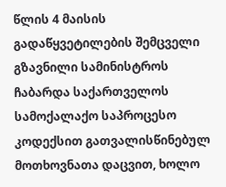წლის 4 მაისის გადაწყვეტილების შემცველი გზავნილი სამინისტროს ჩაბარდა საქართველოს სამოქალაქო საპროცესო კოდექსით გათვალისწინებულ მოთხოვნათა დაცვით, ხოლო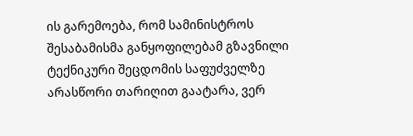ის გარემოება, რომ სამინისტროს შესაბამისმა განყოფილებამ გზავნილი ტექნიკური შეცდომის საფუძველზე არასწორი თარიღით გაატარა, ვერ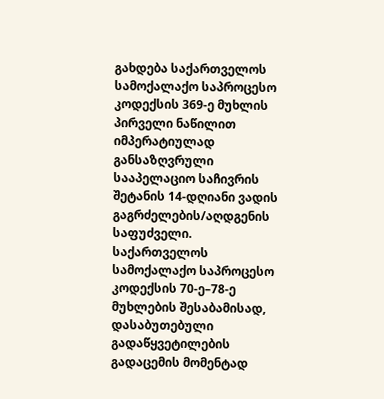გახდება საქართველოს სამოქალაქო საპროცესო კოდექსის 369-ე მუხლის პირველი ნაწილით იმპერატიულად განსაზღვრული სააპელაციო საჩივრის შეტანის 14-დღიანი ვადის გაგრძელების/აღდგენის საფუძველი. საქართველოს სამოქალაქო საპროცესო კოდექსის 70-ე–78-ე მუხლების შესაბამისად, დასაბუთებული გადაწყვეტილების გადაცემის მომენტად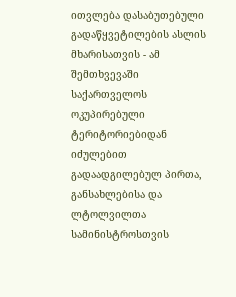ითვლება დასაბუთებული გადაწყვეტილების ასლის მხარისათვის - ამ შემთხვევაში საქართველოს ოკუპირებული ტერიტორიებიდან იძულებით გადაადგილებულ პირთა, განსახლებისა და ლტოლვილთა სამინისტროსთვის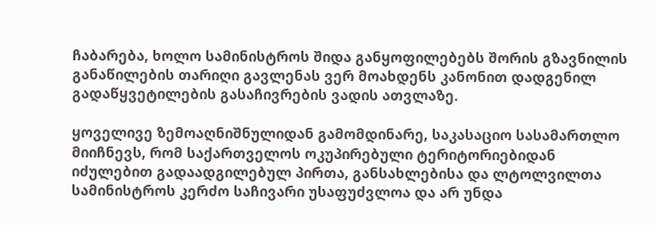ჩაბარება, ხოლო სამინისტროს შიდა განყოფილებებს შორის გზავნილის განაწილების თარიღი გავლენას ვერ მოახდენს კანონით დადგენილ გადაწყვეტილების გასაჩივრების ვადის ათვლაზე.

ყოველივე ზემოაღნიშნულიდან გამომდინარე, საკასაციო სასამართლო მიიჩნევს, რომ საქართველოს ოკუპირებული ტერიტორიებიდან იძულებით გადაადგილებულ პირთა, განსახლებისა და ლტოლვილთა სამინისტროს კერძო საჩივარი უსაფუძვლოა და არ უნდა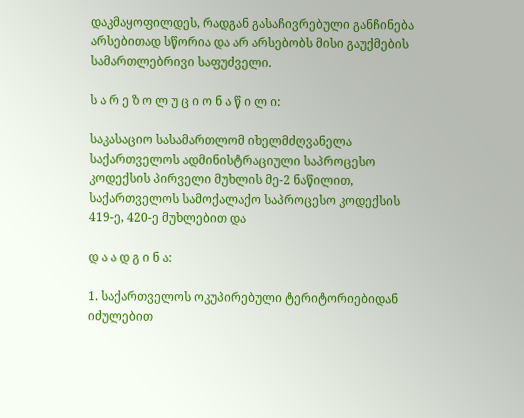დაკმაყოფილდეს, რადგან გასაჩივრებული განჩინება არსებითად სწორია და არ არსებობს მისი გაუქმების სამართლებრივი საფუძველი.

ს ა რ ე ზ ო ლ უ ც ი ო ნ ა წ ი ლ ი:

საკასაციო სასამართლომ იხელმძღვანელა საქართველოს ადმინისტრაციული საპროცესო კოდექსის პირველი მუხლის მე-2 ნაწილით, საქართველოს სამოქალაქო საპროცესო კოდექსის 419-ე, 420-ე მუხლებით და

დ ა ა დ გ ი ნ ა:

1. საქართველოს ოკუპირებული ტერიტორიებიდან იძულებით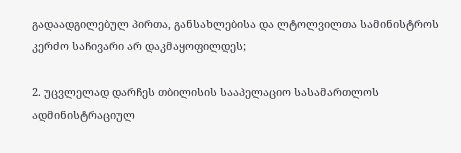გადაადგილებულ პირთა, განსახლებისა და ლტოლვილთა სამინისტროს კერძო საჩივარი არ დაკმაყოფილდეს;

2. უცვლელად დარჩეს თბილისის სააპელაციო სასამართლოს ადმინისტრაციულ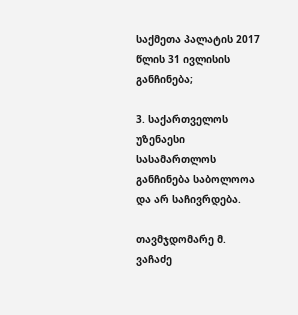საქმეთა პალატის 2017 წლის 31 ივლისის განჩინება;

3. საქართველოს უზენაესი სასამართლოს განჩინება საბოლოოა და არ საჩივრდება.

თავმჯდომარე მ. ვაჩაძე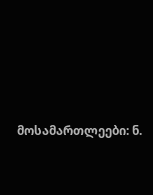მოსამართლეები: ნ.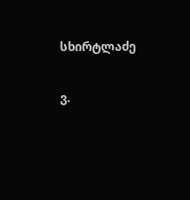სხირტლაძე

ვ.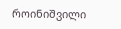როინიშვილი